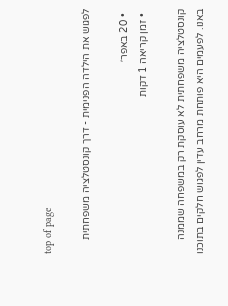top of page

לפגוש את הילדה הפנימית - דרך קונסטלציה משפחתית

  • 20 באפר׳
  • זמן קריאה 1 דקות

קונסטלציה משפחתית לא עוסקת רק במשפחה שממנה באנו. לפעמים היא פותחת מרחב עדין לפגוש חלקים בתוכנו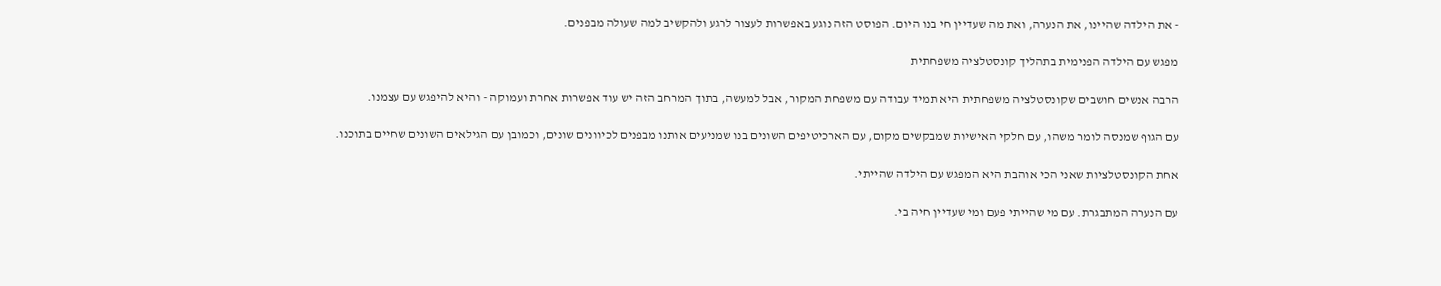- את הילדה שהיינו, את הנערה, ואת מה שעדיין חי בנו היום. הפוסט הזה נוגע באפשרות לעצור לרגע ולהקשיב למה שעולה מבפנים.

מפגש עם הילדה הפנימית בתהליך קונסטלציה משפחתית

הרבה אנשים חושבים שקונסטלציה משפחתית היא תמיד עבודה עם משפחת המקור, אבל למעשה, בתוך המרחב הזה יש עוד אפשרות אחרת ועמוקה - והיא להיפגש עם עצמנו.

עם הגוף שמנסה לומר משהו, עם חלקי האישיות שמבקשים מקום, עם הארכיטיפים השונים בנו שמניעים אותנו מבפנים לכיוונים שונים, וכמובן עם הגילאים השונים שחיים בתוכנו.

אחת הקונסטלציות שאני הכי אוהבת היא המפגש עם הילדה שהייתי.

עם הנערה המתבגרת. עם מי שהייתי פעם ומי שעדיין חיה בי.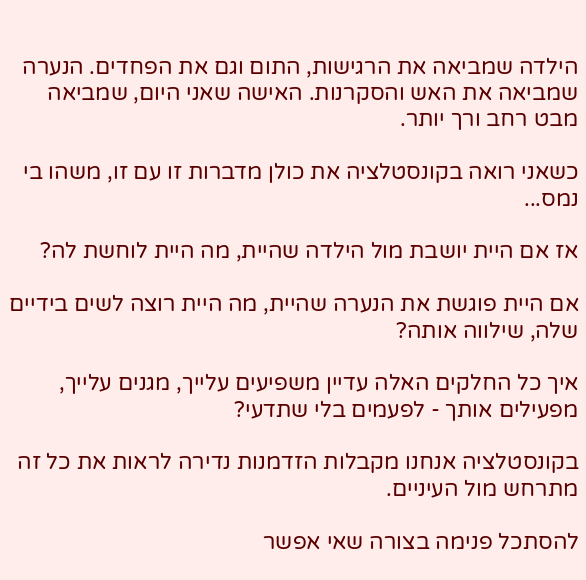הילדה שמביאה את הרגישות, התום וגם את הפחדים. הנערה שמביאה את האש והסקרנות. האישה שאני היום, שמביאה מבט רחב ורך יותר.

כשאני רואה בקונסטלציה את כולן מדברות זו עם זו, משהו בי נמס...

אז אם היית יושבת מול הילדה שהיית, מה היית לוחשת לה?

אם היית פוגשת את הנערה שהיית, מה היית רוצה לשים בידיים שלה, שילווה אותה?

איך כל החלקים האלה עדיין משפיעים עלייך, מגנים עלייך, מפעילים אותך - לפעמים בלי שתדעי?

בקונסטלציה אנחנו מקבלות הזדמנות נדירה לראות את כל זה מתרחש מול העיניים.

להסתכל פנימה בצורה שאי אפשר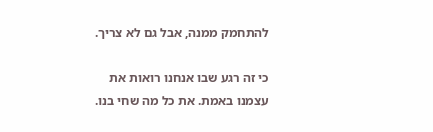להתחמק ממנה, אבל גם לא צריך.

כי זה רגע שבו אנחנו רואות את עצמנו באמת. את כל מה שחי בנו.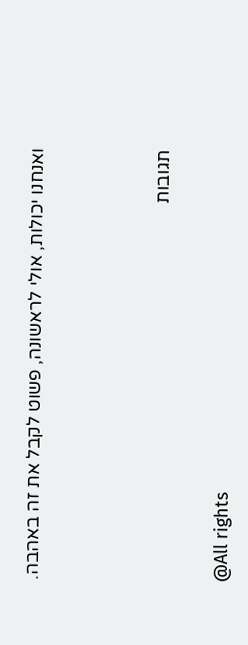ואנחנו יכולות, אולי לראשונה, פשוט לקבל את זה באהבה.





תגובות


@All rights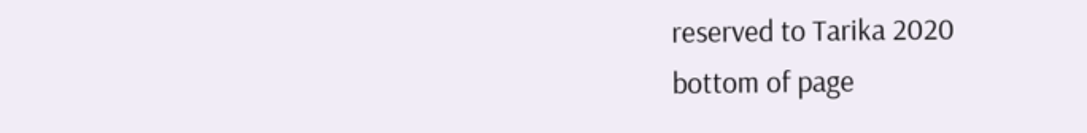reserved to Tarika 2020
bottom of page